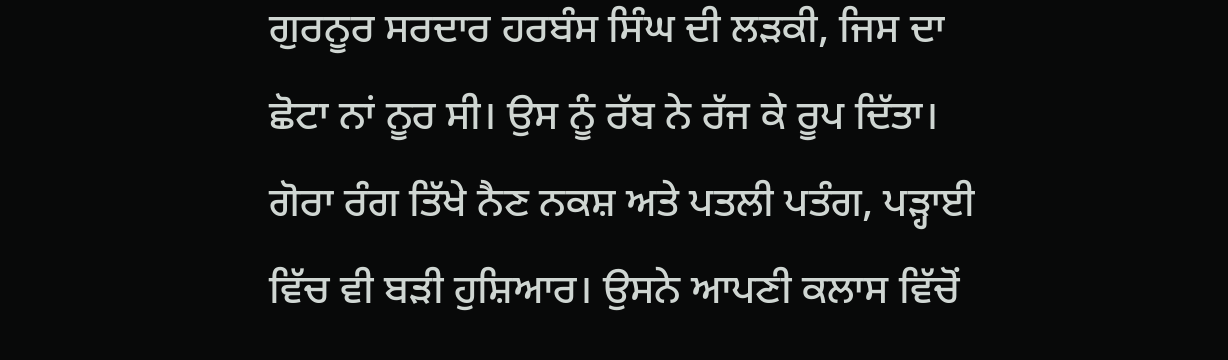ਗੁਰਨੂਰ ਸਰਦਾਰ ਹਰਬੰਸ ਸਿੰਘ ਦੀ ਲੜਕੀ, ਜਿਸ ਦਾ ਛੋਟਾ ਨਾਂ ਨੂਰ ਸੀ। ਉਸ ਨੂੰ ਰੱਬ ਨੇ ਰੱਜ ਕੇ ਰੂਪ ਦਿੱਤਾ। ਗੋਰਾ ਰੰਗ ਤਿੱਖੇ ਨੈਣ ਨਕਸ਼ ਅਤੇ ਪਤਲੀ ਪਤੰਗ, ਪੜ੍ਹਾਈ ਵਿੱਚ ਵੀ ਬੜੀ ਹੁਸ਼ਿਆਰ। ਉਸਨੇ ਆਪਣੀ ਕਲਾਸ ਵਿੱਚੋਂ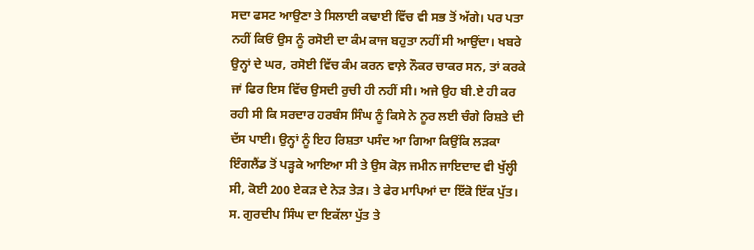ਸਦਾ ਫਸਟ ਆਉਣਾ ਤੇ ਸਿਲਾਈ ਕਢਾਈ ਵਿੱਚ ਵੀ ਸਭ ਤੋਂ ਅੱਗੇ। ਪਰ ਪਤਾ ਨਹੀਂ ਕਿਓਂ ਉਸ ਨੂੰ ਰਸੋਈ ਦਾ ਕੰਮ ਕਾਜ ਬਹੁਤਾ ਨਹੀਂ ਸੀ ਆਉਂਦਾ। ਖਬਰੇ ਉਨ੍ਹਾਂ ਦੇ ਘਰ, ਰਸੋਈ ਵਿੱਚ ਕੰਮ ਕਰਨ ਵਾਲ਼ੇ ਨੌਕਰ ਚਾਕਰ ਸਨ, ਤਾਂ ਕਰਕੇ ਜਾਂ ਫਿਰ ਇਸ ਵਿੱਚ ਉਸਦੀ ਰੁਚੀ ਹੀ ਨਹੀਂ ਸੀ। ਅਜੇ ਉਹ ਬੀ.ਏ ਹੀ ਕਰ ਰਹੀ ਸੀ ਕਿ ਸਰਦਾਰ ਹਰਬੰਸ ਸਿੰਘ ਨੂੰ ਕਿਸੇ ਨੇ ਨੂਰ ਲਈ ਚੰਗੇ ਰਿਸ਼ਤੇ ਦੀ ਦੱਸ ਪਾਈ। ਉਨ੍ਹਾਂ ਨੂੰ ਇਹ ਰਿਸ਼ਤਾ ਪਸੰਦ ਆ ਗਿਆ ਕਿਉਂਕਿ ਲੜਕਾ ਇੰਗਲੈਂਡ ਤੋਂ ਪੜ੍ਹਕੇ ਆਇਆ ਸੀ ਤੇ ਉਸ ਕੋਲ਼ ਜਮੀਨ ਜਾਇਦਾਦ ਵੀ ਖੁੱਲ੍ਹੀ ਸੀ, ਕੋਈ 200 ਏਕੜ ਦੇ ਨੇੜ ਤੇੜ। ਤੇ ਫੇਰ ਮਾਪਿਆਂ ਦਾ ਇੱਕੋ ਇੱਕ ਪੁੱਤ। ਸ. ਗੁਰਦੀਪ ਸਿੰਘ ਦਾ ਇਕੱਲਾ ਪੁੱਤ ਤੇ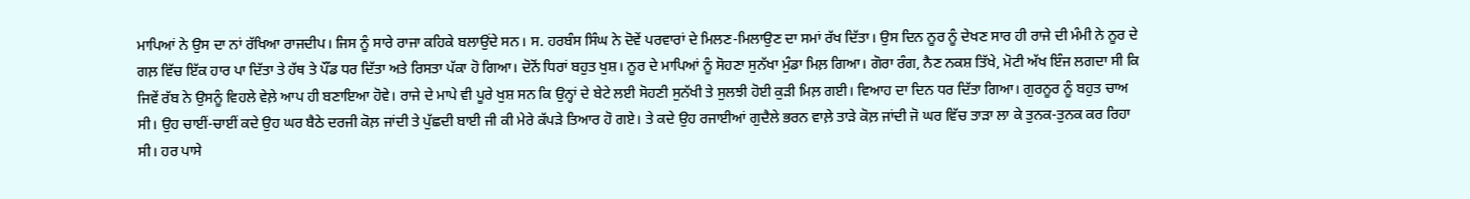ਮਾਪਿਆਂ ਨੇ ਉਸ ਦਾ ਨਾਂ ਰੱਖਿਆ ਰਾਜਦੀਪ। ਜਿਸ ਨੂੰ ਸਾਰੇ ਰਾਜਾ ਕਹਿਕੇ ਬਲਾਉਂਦੇ ਸਨ। ਸ. ਹਰਬੰਸ ਸਿੰਘ ਨੇ ਦੋਵੇਂ ਪਰਵਾਰਾਂ ਦੇ ਮਿਲਣ-ਮਿਲਾਉਣ ਦਾ ਸਮਾਂ ਰੱਖ ਦਿੱਤਾ। ਉਸ ਦਿਨ ਨੂਰ ਨੂੰ ਦੇਖਣ ਸਾਰ ਹੀ ਰਾਜੇ ਦੀ ਮੰਮੀ ਨੇ ਨੂਰ ਦੇ ਗਲ਼ ਵਿੱਚ ਇੱਕ ਹਾਰ ਪਾ ਦਿੱਤਾ ਤੇ ਹੱਥ ਤੇ ਪੌਂਡ ਧਰ ਦਿੱਤਾ ਅਤੇ ਰਿਸਤਾ ਪੱਕਾ ਹੋ ਗਿਆ। ਦੋਨੋਂ ਧਿਰਾਂ ਬਹੁਤ ਖੁਸ਼। ਨੂਰ ਦੇ ਮਾਪਿਆਂ ਨੂੰ ਸੋਹਣਾ ਸੁਨੱਖਾ ਮੁੰਡਾ ਮਿਲ਼ ਗਿਆ। ਗੋਰਾ ਰੰਗ, ਨੈਣ ਨਕਸ਼ ਤਿੱਖੇ, ਮੋਟੀ ਅੱਖ ਇੰਜ ਲਗਦਾ ਸੀ ਕਿ ਜਿਵੇਂ ਰੱਬ ਨੇ ਉਸਨੂੰ ਵਿਹਲੇ ਵੇਲ਼ੇ ਆਪ ਹੀ ਬਣਾਇਆ ਹੋਵੇ। ਰਾਜੇ ਦੇ ਮਾਪੇ ਵੀ ਪੂਰੇ ਖੁਸ਼ ਸਨ ਕਿ ਉਨ੍ਹਾਂ ਦੇ ਬੇਟੇ ਲਈ ਸੋਹਣੀ ਸੁਨੱਖੀ ਤੇ ਸੁਲਝੀ ਹੋਈ ਕੁੜੀ ਮਿਲ਼ ਗਈ। ਵਿਆਹ ਦਾ ਦਿਨ ਧਰ ਦਿੱਤਾ ਗਿਆ। ਗੁਰਨੂਰ ਨੂੰ ਬਹੁਤ ਚਾਅ ਸੀ। ਉਹ ਚਾਈਂ-ਚਾਈਂ ਕਦੇ ਉਹ ਘਰ ਬੈਠੇ ਦਰਜੀ ਕੋਲ਼ ਜਾਂਦੀ ਤੇ ਪੁੱਛਦੀ ਬਾਈ ਜੀ ਕੀ ਮੇਰੇ ਕੱਪੜੇ ਤਿਆਰ ਹੋ ਗਏ। ਤੇ ਕਦੇ ਉਹ ਰਜਾਈਆਂ ਗੁਦੈਲੇ ਭਰਨ ਵਾਲ਼ੇ ਤਾੜੇ ਕੋਲ਼ ਜਾਂਦੀ ਜੋ ਘਰ ਵਿੱਚ ਤਾੜਾ ਲਾ ਕੇ ਤੁਨਕ-ਤੁਨਕ ਕਰ ਰਿਹਾ ਸੀ। ਹਰ ਪਾਸੇ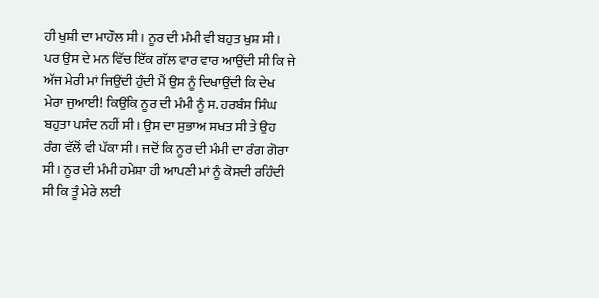ਹੀ ਖੁਸ਼ੀ ਦਾ ਮਾਹੌਲ ਸੀ। ਨੂਰ ਦੀ ਮੰਮੀ ਵੀ ਬਹੁਤ ਖੁਸ਼ ਸੀ। ਪਰ ਉਸ ਦੇ ਮਨ ਵਿੱਚ ਇੱਕ ਗੱਲ ਵਾਰ ਵਾਰ ਆਉਂਦੀ ਸੀ ਕਿ ਜੇ ਅੱਜ ਮੇਰੀ ਮਾਂ ਜਿਉਂਦੀ ਹੁੰਦੀ ਮੈਂ ਉਸ ਨੂੰ ਦਿਖਾਉਂਦੀ ਕਿ ਦੇਖ ਮੇਰਾ ਜੁਆਈ! ਕਿਉਂਕਿ ਨੂਰ ਦੀ ਮੰਮੀ ਨੂੰ ਸ. ਹਰਬੰਸ ਸਿੰਘ ਬਹੁਤਾ ਪਸੰਦ ਨਹੀਂ ਸੀ। ਉਸ ਦਾ ਸੁਭਾਅ ਸਖਤ ਸੀ ਤੇ ਉਹ ਰੰਗ ਵੱਲੋਂ ਵੀ ਪੱਕਾ ਸੀ। ਜਦੋਂ ਕਿ ਨੂਰ ਦੀ ਮੰਮੀ ਦਾ ਰੰਗ ਗੋਰਾ ਸੀ। ਨੂਰ ਦੀ ਮੰਮੀ ਹਮੇਸ਼ਾ ਹੀ ਆਪਣੀ ਮਾਂ ਨੂੰ ਕੋਸਦੀ ਰਹਿੰਦੀ ਸੀ ਕਿ ਤੂੰ ਮੇਰੇ ਲਈ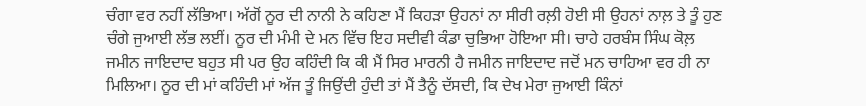ਚੰਗਾ ਵਰ ਨਹੀਂ ਲੱਭਿਆ। ਅੱਗੋਂ ਨੂਰ ਦੀ ਨਾਨੀ ਨੇ ਕਹਿਣਾ ਮੈਂ ਕਿਹੜਾ ਉਹਨਾਂ ਨਾ ਸੀਰੀ ਰਲ਼ੀ ਹੋਈ ਸੀ ਉਹਨਾਂ ਨਾਲ਼ ਤੇ ਤੂੰ ਹੁਣ ਚੰਗੇ ਜੁਆਈ ਲੱਭ ਲਈਂ। ਨੂਰ ਦੀ ਮੰਮੀ ਦੇ ਮਨ ਵਿੱਚ ਇਹ ਸਦੀਵੀ ਕੰਡਾ ਚੁਭਿਆ ਹੋਇਆ ਸੀ। ਚਾਹੇ ਹਰਬੰਸ ਸਿੰਘ ਕੋਲ਼ ਜਮੀਨ ਜਾਇਦਾਦ ਬਹੁਤ ਸੀ ਪਰ ਉਹ ਕਹਿੰਦੀ ਕਿ ਕੀ ਮੈਂ ਸਿਰ ਮਾਰਨੀ ਹੈ ਜਮੀਨ ਜਾਇਦਾਦ ਜਦੋਂ ਮਨ ਚਾਹਿਆ ਵਰ ਹੀ ਨਾ ਮਿਲਿਆ। ਨੂਰ ਦੀ ਮਾਂ ਕਹਿੰਦੀ ਮਾਂ ਅੱਜ ਤੂੰ ਜਿਉਂਦੀ ਹੁੰਦੀ ਤਾਂ ਮੈਂ ਤੈਨੂੰ ਦੱਸਦੀ, ਕਿ ਦੇਖ ਮੇਰਾ ਜੁਆਈ ਕਿੰਨਾਂ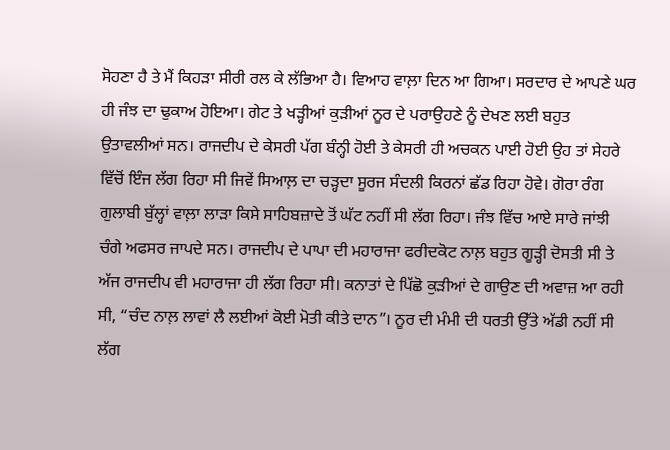ਸੋਹਣਾ ਹੈ ਤੇ ਮੈਂ ਕਿਹੜਾ ਸੀਰੀ ਰਲ ਕੇ ਲੱਭਿਆ ਹੈ। ਵਿਆਹ ਵਾਲ਼ਾ ਦਿਨ ਆ ਗਿਆ। ਸਰਦਾਰ ਦੇ ਆਪਣੇ ਘਰ ਹੀ ਜੰਝ ਦਾ ਢੁਕਾਅ ਹੋਇਆ। ਗੇਟ ਤੇ ਖੜ੍ਹੀਆਂ ਕੁੜੀਆਂ ਨੂਰ ਦੇ ਪਰਾਉਹਣੇ ਨੂੰ ਦੇਖਣ ਲਈ ਬਹੁਤ ਉਤਾਵਲੀਆਂ ਸਨ। ਰਾਜਦੀਪ ਦੇ ਕੇਸਰੀ ਪੱਗ ਬੰਨ੍ਹੀ ਹੋਈ ਤੇ ਕੇਸਰੀ ਹੀ ਅਚਕਨ ਪਾਈ ਹੋਈ ਉਹ ਤਾਂ ਸੇਹਰੇ ਵਿੱਚੋਂ ਇੰਜ ਲੱਗ ਰਿਹਾ ਸੀ ਜਿਵੇਂ ਸਿਆਲ਼ ਦਾ ਚੜ੍ਹਦਾ ਸੂਰਜ ਸੰਦਲੀ ਕਿਰਨਾਂ ਛੱਡ ਰਿਹਾ ਹੋਵੇ। ਗੋਰਾ ਰੰਗ ਗੁਲਾਬੀ ਬੁੱਲ੍ਹਾਂ ਵਾਲ਼ਾ ਲਾੜਾ ਕਿਸੇ ਸਾਹਿਬਜ਼ਾਦੇ ਤੋਂ ਘੱਟ ਨਹੀਂ ਸੀ ਲੱਗ ਰਿਹਾ। ਜੰਝ ਵਿੱਚ ਆਏ ਸਾਰੇ ਜਾਂਝੀ ਚੰਗੇ ਅਫਸਰ ਜਾਪਦੇ ਸਨ। ਰਾਜਦੀਪ ਦੇ ਪਾਪਾ ਦੀ ਮਹਾਰਾਜਾ ਫਰੀਦਕੋਟ ਨਾਲ਼ ਬਹੁਤ ਗੂੜ੍ਹੀ ਦੋਸਤੀ ਸੀ ਤੇ ਅੱਜ ਰਾਜਦੀਪ ਵੀ ਮਹਾਰਾਜਾ ਹੀ ਲੱਗ ਰਿਹਾ ਸੀ। ਕਨਾਤਾਂ ਦੇ ਪਿੱਛੋ ਕੁੜੀਆਂ ਦੇ ਗਾਉਣ ਦੀ ਅਵਾਜ਼ ਆ ਰਹੀ ਸੀ, “ਚੰਦ ਨਾਲ਼ ਲਾਵਾਂ ਲੈ ਲਈਆਂ ਕੋਈ ਮੋਤੀ ਕੀਤੇ ਦਾਨ”। ਨੂਰ ਦੀ ਮੰਮੀ ਦੀ ਧਰਤੀ ਉੱਤੇ ਅੱਡੀ ਨਹੀਂ ਸੀ ਲੱਗ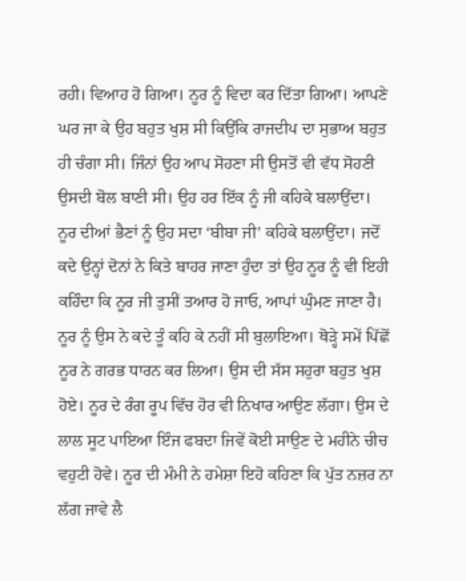ਰਹੀ। ਵਿਆਹ ਹੋ ਗਿਆ। ਨੂਰ ਨੂੰ ਵਿਦਾ ਕਰ ਦਿੱਤਾ ਗਿਆ। ਆਪਣੇ ਘਰ ਜਾ ਕੇ ਉਹ ਬਹੁਤ ਖੁਸ਼ ਸੀ ਕਿਉਂਕਿ ਰਾਜਦੀਪ ਦਾ ਸੁਭਾਅ ਬਹੁਤ ਹੀ ਚੰਗਾ ਸੀ। ਜਿੰਨਾਂ ਉਹ ਆਪ ਸੋਹਣਾ ਸੀ ਉਸਤੋਂ ਵੀ ਵੱਧ ਸੋਹਣੀ ਉਸਦੀ ਬੋਲ ਬਾਣੀ ਸੀ। ਉਹ ਹਰ ਇੱਕ ਨੂੰ ਜੀ ਕਹਿਕੇ ਬਲਾਉਂਦਾ। ਨੂਰ ਦੀਆਂ ਭੈਣਾਂ ਨੂੰ ਉਹ ਸਦਾ ‘ਬੀਬਾ ਜੀ’ ਕਹਿਕੇ ਬਲਾਉਂਦਾ। ਜਦੋਂ ਕਦੇ ਉਨ੍ਹਾਂ ਦੋਨਾਂ ਨੇ ਕਿਤੇ ਬਾਹਰ ਜਾਣਾ ਹੁੰਦਾ ਤਾਂ ਉਹ ਨੂਰ ਨੂੰ ਵੀ ਇਹੀ ਕਹਿੰਦਾ ਕਿ ਨੂਰ ਜੀ ਤੁਸੀਂ ਤਆਰ ਹੋ ਜਾਓ, ਆਪਾਂ ਘੁੰਮਣ ਜਾਣਾ ਹੈ। ਨੂਰ ਨੂੰ ਉਸ ਨੇ ਕਦੇ ਤੂੰ ਕਹਿ ਕੇ ਨਹੀਂ ਸੀ ਬੁਲਾਇਆ। ਥੋੜ੍ਹੇ ਸਮੇਂ ਪਿੱਛੋਂ ਨੂਰ ਨੇ ਗਰਭ ਧਾਰਨ ਕਰ ਲਿਆ। ਉਸ ਦੀ ਸੱਸ ਸਹੁਰਾ ਬਹੁਤ ਖੁਸ਼ ਹੋਏ। ਨੂਰ ਦੇ ਰੰਗ ਰੂਪ ਵਿੱਚ ਹੋਰ ਵੀ ਨਿਖਾਰ ਆਉਣ ਲੱਗਾ। ਉਸ ਦੇ ਲਾਲ ਸੂਟ ਪਾਇਆ ਇੰਜ ਫਬਦਾ ਜਿਵੇਂ ਕੋਈ ਸਾਉਣ ਦੇ ਮਹੀਨੇ ਚੀਚ ਵਹੁਟੀ ਹੋਵੇ। ਨੂਰ ਦੀ ਮੰਮੀ ਨੇ ਹਮੇਸ਼ਾ ਇਹੋ ਕਹਿਣਾ ਕਿ ਪੁੱਤ ਨਜ਼ਰ ਨਾ ਲੱਗ ਜਾਵੇ ਲੈ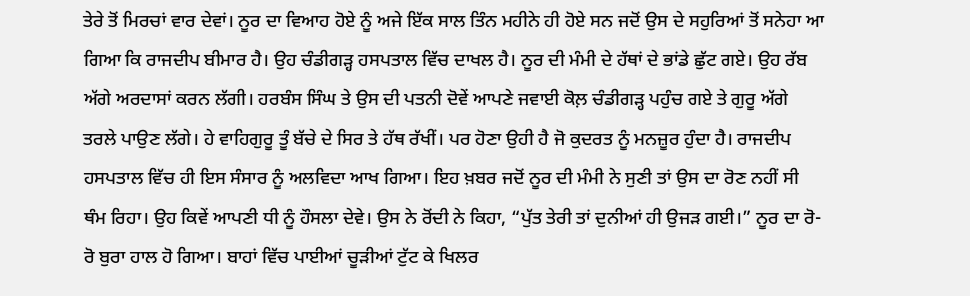ਤੇਰੇ ਤੋਂ ਮਿਰਚਾਂ ਵਾਰ ਦੇਵਾਂ। ਨੂਰ ਦਾ ਵਿਆਹ ਹੋਏ ਨੂੰ ਅਜੇ ਇੱਕ ਸਾਲ ਤਿੰਨ ਮਹੀਨੇ ਹੀ ਹੋਏ ਸਨ ਜਦੋਂ ਉਸ ਦੇ ਸਹੁਰਿਆਂ ਤੋਂ ਸਨੇਹਾ ਆ ਗਿਆ ਕਿ ਰਾਜਦੀਪ ਬੀਮਾਰ ਹੈ। ਉਹ ਚੰਡੀਗੜ੍ਹ ਹਸਪਤਾਲ ਵਿੱਚ ਦਾਖਲ ਹੈ। ਨੂਰ ਦੀ ਮੰਮੀ ਦੇ ਹੱਥਾਂ ਦੇ ਭਾਂਡੇ ਛੁੱਟ ਗਏ। ਉਹ ਰੱਬ ਅੱਗੇ ਅਰਦਾਸਾਂ ਕਰਨ ਲੱਗੀ। ਹਰਬੰਸ ਸਿੰਘ ਤੇ ਉਸ ਦੀ ਪਤਨੀ ਦੋਵੇਂ ਆਪਣੇ ਜਵਾਈ ਕੋਲ਼ ਚੰਡੀਗੜ੍ਹ ਪਹੁੰਚ ਗਏ ਤੇ ਗੁਰੂ ਅੱਗੇ ਤਰਲੇ ਪਾਉਣ ਲੱਗੇ। ਹੇ ਵਾਹਿਗੁਰੂ ਤੂੰ ਬੱਚੇ ਦੇ ਸਿਰ ਤੇ ਹੱਥ ਰੱਖੀਂ। ਪਰ ਹੋਣਾ ਉਹੀ ਹੈ ਜੋ ਕੁਦਰਤ ਨੂੰ ਮਨਜ਼ੂਰ ਹੁੰਦਾ ਹੈ। ਰਾਜਦੀਪ ਹਸਪਤਾਲ ਵਿੱਚ ਹੀ ਇਸ ਸੰਸਾਰ ਨੂੰ ਅਲਵਿਦਾ ਆਖ ਗਿਆ। ਇਹ ਖ਼ਬਰ ਜਦੋਂ ਨੂਰ ਦੀ ਮੰਮੀ ਨੇ ਸੁਣੀ ਤਾਂ ਉਸ ਦਾ ਰੋਣ ਨਹੀਂ ਸੀ ਥੰਮ ਰਿਹਾ। ਉਹ ਕਿਵੇਂ ਆਪਣੀ ਧੀ ਨੂੰ ਹੌਸਲਾ ਦੇਵੇ। ਉਸ ਨੇ ਰੋਂਦੀ ਨੇ ਕਿਹਾ, “ਪੁੱਤ ਤੇਰੀ ਤਾਂ ਦੁਨੀਆਂ ਹੀ ਉਜੜ ਗਈ।” ਨੂਰ ਦਾ ਰੋ-ਰੋ ਬੁਰਾ ਹਾਲ ਹੋ ਗਿਆ। ਬਾਹਾਂ ਵਿੱਚ ਪਾਈਆਂ ਚੂੜੀਆਂ ਟੁੱਟ ਕੇ ਖਿਲਰ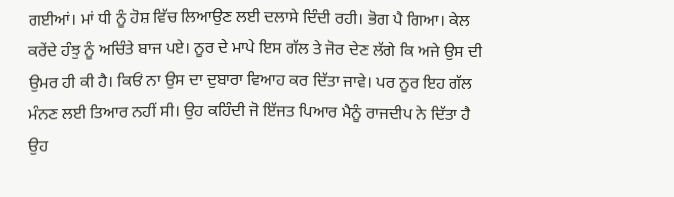ਗਈਆਂ। ਮਾਂ ਧੀ ਨੂੰ ਹੋਸ਼ ਵਿੱਚ ਲਿਆਉਣ ਲਈ ਦਲਾਸੇ ਦਿੰਦੀ ਰਹੀ। ਭੋਗ ਪੈ ਗਿਆ। ਕੇਲ ਕਰੇਂਦੇ ਹੰਝੁ ਨੂੰ ਅਚਿੰਤੇ ਬਾਜ ਪਏ। ਨੂਰ ਦੇ ਮਾਪੇ ਇਸ ਗੱਲ ਤੇ ਜੋਰ ਦੇਣ ਲੱਗੇ ਕਿ ਅਜੇ ਉਸ ਦੀ ਉਮਰ ਹੀ ਕੀ ਹੈ। ਕਿਓਂ ਨਾ ਉਸ ਦਾ ਦੁਬਾਰਾ ਵਿਆਹ ਕਰ ਦਿੱਤਾ ਜਾਵੇ। ਪਰ ਨੂਰ ਇਹ ਗੱਲ ਮੰਨਣ ਲਈ ਤਿਆਰ ਨਹੀਂ ਸੀ। ਉਹ ਕਹਿੰਦੀ ਜੋ ਇੱਜਤ ਪਿਆਰ ਮੈਨੂੰ ਰਾਜਦੀਪ ਨੇ ਦਿੱਤਾ ਹੈ ਉਹ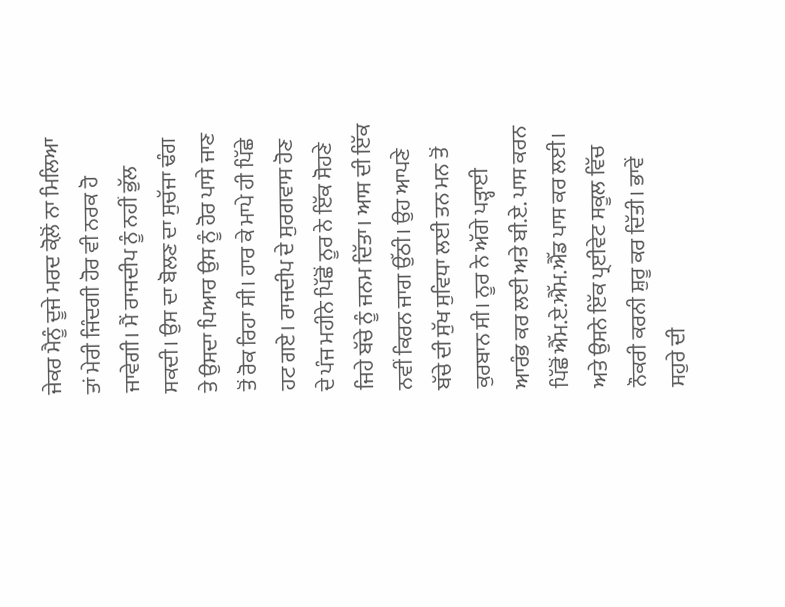ਜੇਕਰ ਮੈਨੂੰ ਦੂਜੇ ਮਰਦ ਕੋਲ਼ੋਂ ਨਾ ਮਿਲਿਆ ਤਾਂ ਮੇਰੀ ਜਿੰਦਗੀ ਹੋਰ ਵੀ ਨਰਕ ਹੋ ਜਾਵੇਗੀ। ਮੈਂ ਰਾਜਦੀਪ ਨੂੰ ਨਹੀਂ ਭੁੱਲ ਸਕਦੀ। ਉਸ ਦਾ ਬੋਲਣ ਦਾ ਸੁਚੱਜਾ ਢੰਗ ਤੇ ਉਸਦਾ ਪਿਆਰ ਉਸ ਨੂੰ ਹੋਰ ਪਾਸੇ ਜਾਣ ਤੋਂ ਰੋਕ ਰਿਹਾ ਸੀ। ਹਾਰ ਕੇ ਮਾਪੇ ਹੀ ਪਿੱਛੇ ਹਟ ਗਏ। ਰਾਜਦੀਪ ਦੇ ਸੁਰਗਵਾਸ ਹੋਣ ਦੇ ਪੰਜ ਮਹੀਨੇ ਪਿੱਛੋਂ ਨੂਰ ਨੇ ਇੱਕ ਸੋਹਣੇ ਜਿਹੇ ਬੱਚੇ ਨੂੰ ਜਨਮ ਦਿੱਤਾ। ਆਸ ਦੀ ਇੱਕ ਨਵੀਂ ਕਿਰਨ ਜਾਗ ਉੱਠੀ। ਉਹ ਆਪਣੇ ਬੱਚੇ ਦੀ ਸੁੱਖ ਸੁਵਿਧਾ ਲਈ ਤਨ ਮਨ ਤੋਂ ਕੁਰਬਾਨ ਸੀ। ਨੂਰ ਨੇ ਅੱਗੇ ਪੜ੍ਹਾਈ ਆਰੰਭ ਕਰ ਲਈ ਅਤੇ ਬੀ.ਏ. ਪਾਸ ਕਰਨ ਪਿੱਛੋਂ ਐੱਮ.ਏ.ਐੱਮ.ਐੱਡ ਪਾਸ ਕਰ ਲਈ। ਅਤੇ ਉਸਨੇ ਇੱਕ ਪ੍ਰਈਵੇਟ ਸਕੂਲ ਵਿੱਚ ਨੌਕਰੀ ਕਰਨੀ ਸ਼ੁਰੂ ਕਰ ਦਿੱਤੀ। ਭਾਵੇਂ ਸਹੁਰੇ ਦੀ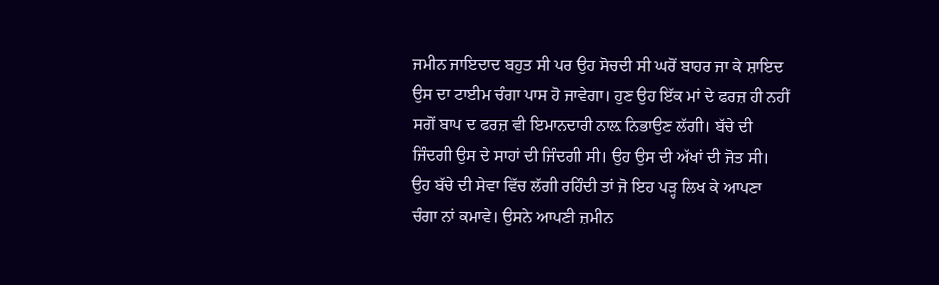ਜਮੀਨ ਜਾਇਦਾਦ ਬਹੁਤ ਸੀ ਪਰ ਉਹ ਸੋਚਦੀ ਸੀ ਘਰੋਂ ਬਾਹਰ ਜਾ ਕੇ ਸ਼ਾਇਦ ਉਸ ਦਾ ਟਾਈਮ ਚੰਗਾ ਪਾਸ ਹੋ ਜਾਵੇਗਾ। ਹੁਣ ਉਹ ਇੱਕ ਮਾਂ ਦੇ ਫਰਜ਼ ਹੀ ਨਹੀਂ ਸਗੋਂ ਬਾਪ ਦ ਫਰਜ਼ ਵੀ ਇਮਾਨਦਾਰੀ ਨਾਲ਼ ਨਿਭਾਉਣ ਲੱਗੀ। ਬੱਚੇ ਦੀ ਜਿੰਦਗੀ ਉਸ ਦੇ ਸਾਹਾਂ ਦੀ ਜਿੰਦਗੀ ਸੀ। ਉਹ ਉਸ ਦੀ ਅੱਖਾਂ ਦੀ ਜੋਤ ਸੀ। ਉਹ ਬੱਚੇ ਦੀ ਸੇਵਾ ਵਿੱਚ ਲੱਗੀ ਰਹਿੰਦੀ ਤਾਂ ਜੋ ਇਹ ਪੜ੍ਹ ਲਿਖ ਕੇ ਆਪਣਾ ਚੰਗਾ ਨਾਂ ਕਮਾਵੇ। ਉਸਨੇ ਆਪਣੀ ਜ਼ਮੀਨ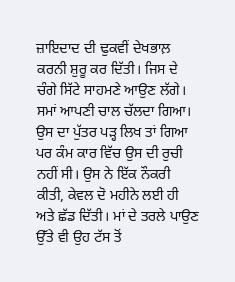ਜ਼ਾਇਦਾਦ ਦੀ ਢੁਕਵੀਂ ਦੇਖਭਾਲ਼ ਕਰਨੀ ਸ਼ੁਰੂ ਕਰ ਦਿੱਤੀ। ਜਿਸ ਦੇ ਚੰਗੇ ਸਿੱਟੇ ਸਾਹਮਣੇ ਆਉਣ ਲੱਗੇ। ਸਮਾਂ ਆਪਣੀ ਚਾਲ ਚੱਲਦਾ ਗਿਆ। ਉਸ ਦਾ ਪੁੱਤਰ ਪੜ੍ਹ ਲਿਖ ਤਾਂ ਗਿਆ ਪਰ ਕੰਮ ਕਾਰ ਵਿੱਚ ਉਸ ਦੀ ਰੁਚੀ ਨਹੀਂ ਸੀ। ਉਸ ਨੇ ਇੱਕ ਨੌਕਰੀ ਕੀਤੀ, ਕੇਵਲ ਦੋ ਮਹੀਨੇ ਲਈ ਹੀ ਅਤੇ ਛੱਡ ਦਿੱਤੀ। ਮਾਂ ਦੇ ਤਰਲੇ ਪਾਉਣ ਉੱਤੇ ਵੀ ਉਹ ਟੱਸ ਤੋਂ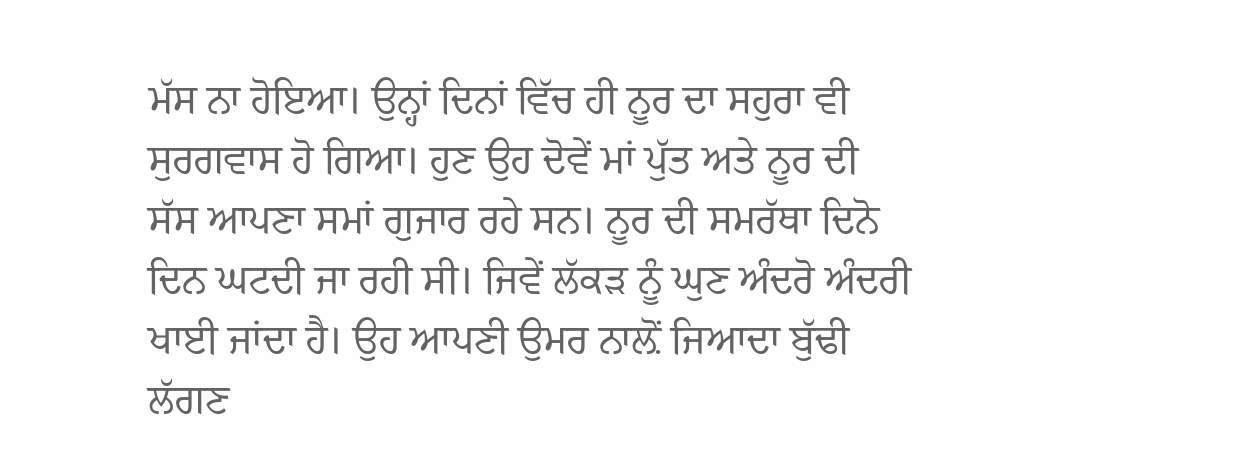ਮੱਸ ਨਾ ਹੋਇਆ। ਉਨ੍ਹਾਂ ਦਿਨਾਂ ਵਿੱਚ ਹੀ ਨੂਰ ਦਾ ਸਹੁਰਾ ਵੀ ਸੁਰਗਵਾਸ ਹੋ ਗਿਆ। ਹੁਣ ਉਹ ਦੋਵੇਂ ਮਾਂ ਪੁੱਤ ਅਤੇ ਨੂਰ ਦੀ ਸੱਸ ਆਪਣਾ ਸਮਾਂ ਗੁਜਾਰ ਰਹੇ ਸਨ। ਨੂਰ ਦੀ ਸਮਰੱਥਾ ਦਿਨੋ ਦਿਨ ਘਟਦੀ ਜਾ ਰਹੀ ਸੀ। ਜਿਵੇਂ ਲੱਕੜ ਨੂੰ ਘੁਣ ਅੰਦਰੋ ਅੰਦਰੀ ਖਾਈ ਜਾਂਦਾ ਹੈ। ਉਹ ਆਪਣੀ ਉਮਰ ਨਾਲ਼ੋਂ ਜਿਆਦਾ ਬੁੱਢੀ ਲੱਗਣ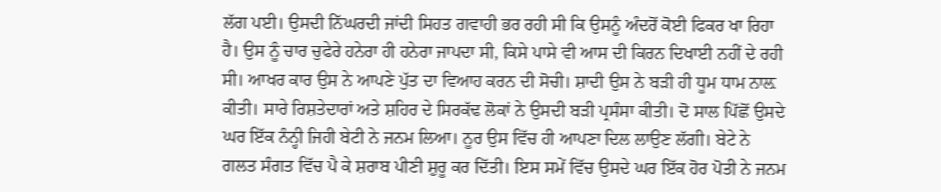ਲੱਗ ਪਈ। ਉਸਦੀ ਨਿੱਘਰਦੀ ਜਾਂਦੀ ਸਿਹਤ ਗਵਾਹੀ ਭਰ ਰਹੀ ਸੀ ਕਿ ਉਸਨੂੰ ਅੰਦਰੋਂ ਕੋਈ ਫਿਕਰ ਖਾ ਰਿਹਾ ਹੈ। ਉਸ ਨੂੰ ਚਾਰ ਚੁਫੇਰੇ ਹਨੇਰਾ ਹੀ ਹਨੇਰਾ ਜਾਪਦਾ ਸੀ, ਕਿਸੇ ਪਾਸੇ ਵੀ ਆਸ ਦੀ ਕਿਰਨ ਦਿਖਾਈ ਨਹੀਂ ਦੇ ਰਹੀ ਸੀ। ਆਖਰ ਕਾਰ ਉਸ ਨੇ ਆਪਣੇ ਪੁੱਤ ਦਾ ਵਿਆਹ ਕਰਨ ਦੀ ਸੋਚੀ। ਸ਼ਾਦੀ ਉਸ ਨੇ ਬੜੀ ਹੀ ਧੂਮ ਧਾਮ ਨਾਲ਼ ਕੀਤੀ। ਸਾਰੇ ਰਿਸ਼ਤੇਦਾਰਾਂ ਅਤੇ ਸ਼ਹਿਰ ਦੇ ਸਿਰਕੱਢ ਲੋਕਾਂ ਨੇ ਉਸਦੀ ਬੜੀ ਪ੍ਰਸੰਸਾ ਕੀਤੀ। ਦੋ ਸਾਲ ਪਿੱਛੋਂ ਉਸਦੇ ਘਰ ਇੱਕ ਨੰਨ੍ਹੀ ਜਿਹੀ ਬੇਟੀ ਨੇ ਜਨਮ ਲਿਆ। ਨੂਰ ਉਸ ਵਿੱਚ ਹੀ ਆਪਣਾ ਦਿਲ ਲਾਉਣ ਲੱਗੀ। ਬੇਟੇ ਨੇ ਗਲਤ ਸੰਗਤ ਵਿੱਚ ਪੈ ਕੇ ਸ਼ਰਾਬ ਪੀਣੀ ਸ਼ੁਰੂ ਕਰ ਦਿੱਤੀ। ਇਸ ਸਮੇਂ ਵਿੱਚ ਉਸਦੇ ਘਰ ਇੱਕ ਹੋਰ ਪੋਤੀ ਨੇ ਜਨਮ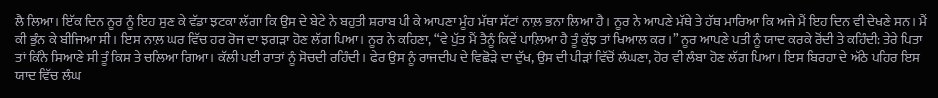ਲੈ ਲਿਆ। ਇੱਕ ਦਿਨ ਨੂਰ ਨੂੰ ਇਹ ਸੁਣ ਕੇ ਵੱਡਾ ਝਟਕਾ ਲੱਗਾ ਕਿ ਉਸ ਦੇ ਬੇਟੇ ਨੇ ਬਹੁਤੀ ਸ਼ਰਾਬ ਪੀ ਕੇ ਆਪਣਾ ਮੂੰਹ ਮੱਥਾ ਸੱਟਾਂ ਨਾਲ਼ ਭਨਾ ਲਿਆ ਹੈ। ਨੂਰ ਨੇ ਆਪਣੇ ਮੱਥੇ ਤੇ ਹੱਥ ਮਾਰਿਆ ਕਿ ਅਜੇ ਮੈਂ ਇਹ ਦਿਨ ਵੀ ਦੇਖਣੇ ਸਨ। ਮੈਂ ਕੀ ਭੁੰਨ ਕੇ ਬੀਜਿਆ ਸੀ। ਇਸ ਨਾਲ਼ ਘਰ ਵਿੱਚ ਹਰ ਰੋਜ ਦਾ ਝਗੜਾ ਹੋਣ ਲੱਗ ਪਿਆ। ਨੂਰ ਨੇ ਕਹਿਣਾ, “ਵੇ ਪੁੱਤ ਮੈਂ ਤੈਨੂੰ ਕਿਵੇਂ ਪਾਲ਼ਿਆ ਹੈ ਤੂੰ ਕੁੱਝ ਤਾਂ ਖਿਆਲ ਕਰ।” ਨੂਰ ਆਪਣੇ ਪਤੀ ਨੂੰ ਯਾਦ ਕਰਕੇ ਰੋਂਦੀ ਤੇ ਕਹਿੰਦੀ: ਤੇਰੇ ਪਿਤਾ ਤਾਂ ਕਿੰਨੇ ਸਿਆਣੇ ਸੀ ਤੂੰ ਕਿਸ ਤੇ ਚਲਿਆ ਗਿਆ। ਕੱਲੀ ਪਈ ਰਾਤਾਂ ਨੂੰ ਸੋਚਦੀ ਰਹਿੰਦੀ। ਫੇਰ ਉਸ ਨੂੰ ਰਾਜਦੀਪ ਦੇ ਵਿਛੋੜੇ ਦਾ ਦੁੱਖ, ਉਸ ਦੀ ਪੀੜਾਂ ਵਿੱਚੋਂ ਲੰਘਣਾ, ਹੋਰ ਵੀ ਲੰਬਾ ਹੋਣ ਲੱਗ ਪਿਆ। ਇਸ ਬਿਰਹਾ ਦੇ ਅੱਠੇ ਪਹਿਰ ਇਸ ਯਾਦ ਵਿੱਚ ਲੰਘ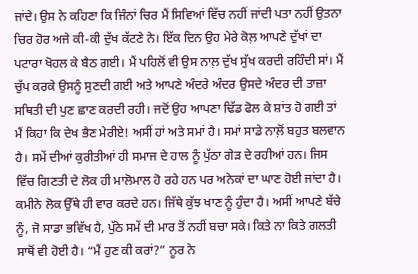ਜਾਂਦੇ। ਉਸ ਨੇ ਕਹਿਣਾ ਕਿ ਜਿੰਨਾਂ ਚਿਰ ਮੈਂ ਸਿਵਿਆਂ ਵਿੱਚ ਨਹੀਂ ਜਾਂਦੀ ਪਤਾ ਨਹੀਂ ਉਤਨਾ ਚਿਰ ਹੋਰ ਅਜੇ ਕੀ-ਕੀ ਦੁੱਖ ਕੱਟਣੇ ਨੇ। ਇੱਕ ਦਿਨ ਉਹ ਮੇਰੇ ਕੋਲ਼ ਆਪਣੇ ਦੁੱਖਾਂ ਦਾ ਪਟਾਰਾ ਖੋਹਲ ਕੇ ਬੈਠ ਗਈ। ਮੈਂ ਪਹਿਲੋਂ ਵੀ ਉਸ ਨਾਲ਼ ਦੁੱਖ ਸੁੱਖ ਕਰਦੀ ਰਹਿੰਦੀ ਸਾਂ। ਮੈਂ ਚੁੱਪ ਕਰਕੇ ਉਸਨੂੰ ਸੁਣਦੀ ਗਈ ਅਤੇ ਆਪਣੇ ਅੰਦਰੇ ਅੰਦਰ ਉਸਦੇ ਅੰਦਰ ਦੀ ਤਾਜ਼ਾ ਸਥਿਤੀ ਦੀ ਪੁਣ ਛਾਣ ਕਰਦੀ ਰਹੀ। ਜਦੋਂ ਉਹ ਆਪਣਾ ਢਿੱਡ ਫੋਲ ਕੇ ਸ਼ਾਂਤ ਹੋ ਗਈ ਤਾਂ ਮੈਂ ਕਿਹਾ ਕਿ ਦੇਖ ਭੈਣ ਮੇਰੀਏ! ਅਸੀਂ ਹਾਂ ਅਤੇ ਸਮਾਂ ਹੈ। ਸਮਾਂ ਸਾਡੇ ਨਾਲ਼ੋਂ ਬਹੁਤ ਬਲਵਾਨ ਹੈ। ਸਮੇਂ ਦੀਆਂ ਕੁਰੀਤੀਆਂ ਹੀ ਸਮਾਜ ਦੇ ਹਾਲ ਨੂੰ ਪੁੱਠਾ ਗੇੜ ਦੇ ਰਹੀਆਂ ਹਨ। ਜਿਸ ਵਿੱਚ ਗਿਣਤੀ ਦੇ ਲੋਕ ਹੀ ਮਾਲੋਮਾਲ ਹੋ ਰਹੇ ਹਨ ਪਰ ਅਨੇਕਾਂ ਦਾ ਘਾਣ ਹੋਈ ਜਾਂਦਾ ਹੈ। ਕਮੀਨੇ ਲੋਕ ਉੱਥੇ ਹੀ ਵਾਰ ਕਰਦੇ ਹਨ। ਜਿੱਥੇ ਕੁੱਝ ਖਾਣ ਨੂੰ ਹੁੰਦਾ ਹੈ। ਅਸੀਂ ਆਪਣੇ ਬੱਚੇ ਨੂੰ, ਜੋ ਸਾਡਾ ਭਵਿੱਖ ਹੈ, ਪੁੱਠੇ ਸਮੇਂ ਦੀ ਮਾਰ ਤੋਂ ਨਹੀਂ ਬਚਾ ਸਕੇ। ਕਿਤੇ ਨਾ ਕਿਤੇ ਗਲਤੀ ਸਾਥੋਂ ਵੀ ਹੋਈ ਹੈ। “ਮੈਂ ਹੁਣ ਕੀ ਕਰਾਂ?” ਨੂਰ ਨੇ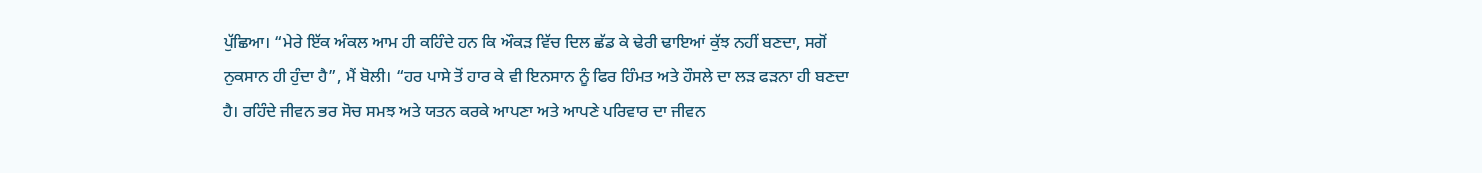ਪੁੱਛਿਆ। “ਮੇਰੇ ਇੱਕ ਅੰਕਲ ਆਮ ਹੀ ਕਹਿੰਦੇ ਹਨ ਕਿ ਔਕੜ ਵਿੱਚ ਦਿਲ ਛੱਡ ਕੇ ਢੇਰੀ ਢਾਇਆਂ ਕੁੱਝ ਨਹੀਂ ਬਣਦਾ, ਸਗੋਂ ਨੁਕਸਾਨ ਹੀ ਹੁੰਦਾ ਹੈ”, ਮੈਂ ਬੋਲੀ। “ਹਰ ਪਾਸੇ ਤੋਂ ਹਾਰ ਕੇ ਵੀ ਇਨਸਾਨ ਨੂੰ ਫਿਰ ਹਿੰਮਤ ਅਤੇ ਹੌਸਲੇ ਦਾ ਲੜ ਫੜਨਾ ਹੀ ਬਣਦਾ ਹੈ। ਰਹਿੰਦੇ ਜੀਵਨ ਭਰ ਸੋਚ ਸਮਝ ਅਤੇ ਯਤਨ ਕਰਕੇ ਆਪਣਾ ਅਤੇ ਆਪਣੇ ਪਰਿਵਾਰ ਦਾ ਜੀਵਨ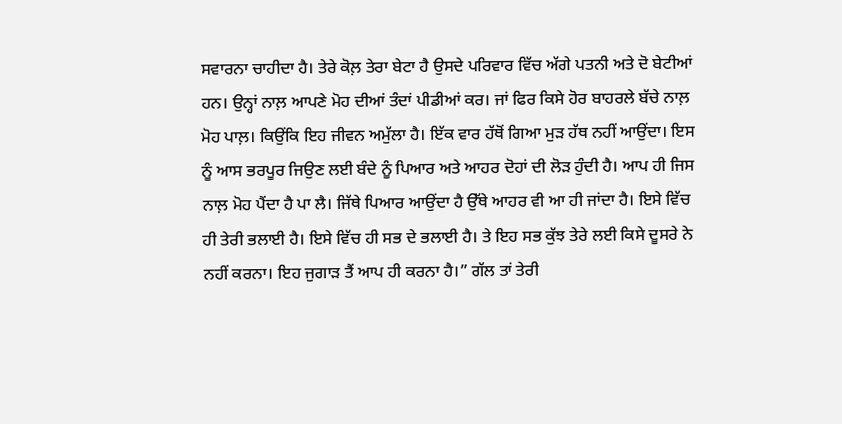ਸਵਾਰਨਾ ਚਾਹੀਦਾ ਹੈ। ਤੇਰੇ ਕੋਲ਼ ਤੇਰਾ ਬੇਟਾ ਹੈ ਉਸਦੇ ਪਰਿਵਾਰ ਵਿੱਚ ਅੱਗੇ ਪਤਨੀ ਅਤੇ ਦੋ ਬੇਟੀਆਂ ਹਨ। ਉਨ੍ਹਾਂ ਨਾਲ਼ ਆਪਣੇ ਮੋਹ ਦੀਆਂ ਤੰਦਾਂ ਪੀਡੀਆਂ ਕਰ। ਜਾਂ ਫਿਰ ਕਿਸੇ ਹੋਰ ਬਾਹਰਲੇ ਬੱਚੇ ਨਾਲ਼ ਮੋਹ ਪਾਲ਼। ਕਿਉਂਕਿ ਇਹ ਜੀਵਨ ਅਮੁੱਲਾ ਹੈ। ਇੱਕ ਵਾਰ ਹੱਥੋਂ ਗਿਆ ਮੁੜ ਹੱਥ ਨਹੀਂ ਆਉਂਦਾ। ਇਸ ਨੂੰ ਆਸ ਭਰਪੂਰ ਜਿਉਣ ਲਈ ਬੰਦੇ ਨੂੰ ਪਿਆਰ ਅਤੇ ਆਹਰ ਦੋਹਾਂ ਦੀ ਲੋੜ ਹੁੰਦੀ ਹੈ। ਆਪ ਹੀ ਜਿਸ ਨਾਲ਼ ਮੋਹ ਪੈਂਦਾ ਹੈ ਪਾ ਲੈ। ਜਿੱਥੇ ਪਿਆਰ ਆਉਂਦਾ ਹੈ ਉੱਥੇ ਆਹਰ ਵੀ ਆ ਹੀ ਜਾਂਦਾ ਹੈ। ਇਸੇ ਵਿੱਚ ਹੀ ਤੇਰੀ ਭਲਾਈ ਹੈ। ਇਸੇ ਵਿੱਚ ਹੀ ਸਭ ਦੇ ਭਲਾਈ ਹੈ। ਤੇ ਇਹ ਸਭ ਕੁੱਝ ਤੇਰੇ ਲਈ ਕਿਸੇ ਦੂਸਰੇ ਨੇ ਨਹੀਂ ਕਰਨਾ। ਇਹ ਜੁਗਾੜ ਤੈਂ ਆਪ ਹੀ ਕਰਨਾ ਹੈ।” ਗੱਲ ਤਾਂ ਤੇਰੀ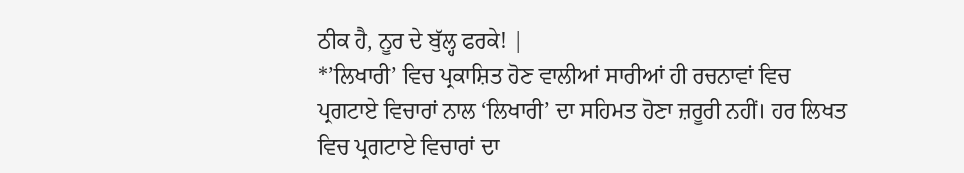ਠੀਕ ਹੈ, ਨੂਰ ਦੇ ਬੁੱਲ੍ਹ ਫਰਕੇ! |
*’ਲਿਖਾਰੀ’ ਵਿਚ ਪ੍ਰਕਾਸ਼ਿਤ ਹੋਣ ਵਾਲੀਆਂ ਸਾਰੀਆਂ ਹੀ ਰਚਨਾਵਾਂ ਵਿਚ ਪ੍ਰਗਟਾਏ ਵਿਚਾਰਾਂ ਨਾਲ ‘ਲਿਖਾਰੀ’ ਦਾ ਸਹਿਮਤ ਹੋਣਾ ਜ਼ਰੂਰੀ ਨਹੀਂ। ਹਰ ਲਿਖਤ ਵਿਚ ਪ੍ਰਗਟਾਏ ਵਿਚਾਰਾਂ ਦਾ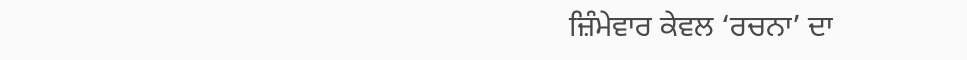ਜ਼ਿੰਮੇਵਾਰ ਕੇਵਲ ‘ਰਚਨਾ’ ਦਾ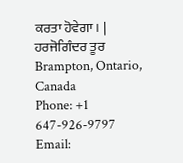ਕਰਤਾ ਹੋਵੇਗਾ। |
ਹਰਜੋਗਿੰਦਰ ਤੂਰ
Brampton, Ontario, Canada
Phone: +1 647-926-9797
Email: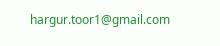hargur.toor1@gmail.com